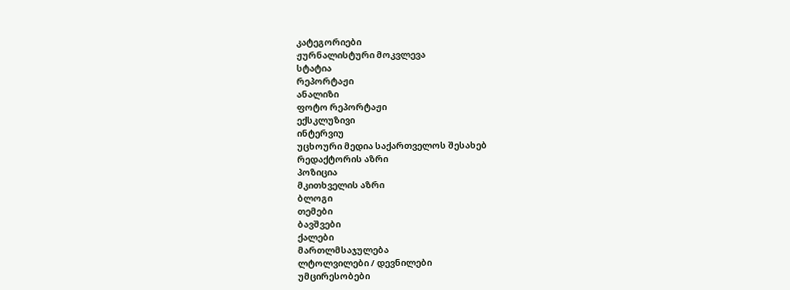კატეგორიები
ჟურნალისტური მოკვლევა
სტატია
რეპორტაჟი
ანალიზი
ფოტო რეპორტაჟი
ექსკლუზივი
ინტერვიუ
უცხოური მედია საქართველოს შესახებ
რედაქტორის აზრი
პოზიცია
მკითხველის აზრი
ბლოგი
თემები
ბავშვები
ქალები
მართლმსაჯულება
ლტოლვილები / დევნილები
უმცირესობები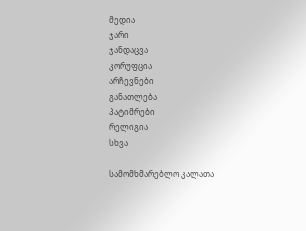მედია
ჯარი
ჯანდაცვა
კორუფცია
არჩევნები
განათლება
პატიმრები
რელიგია
სხვა

სამომხმარებლო კალათა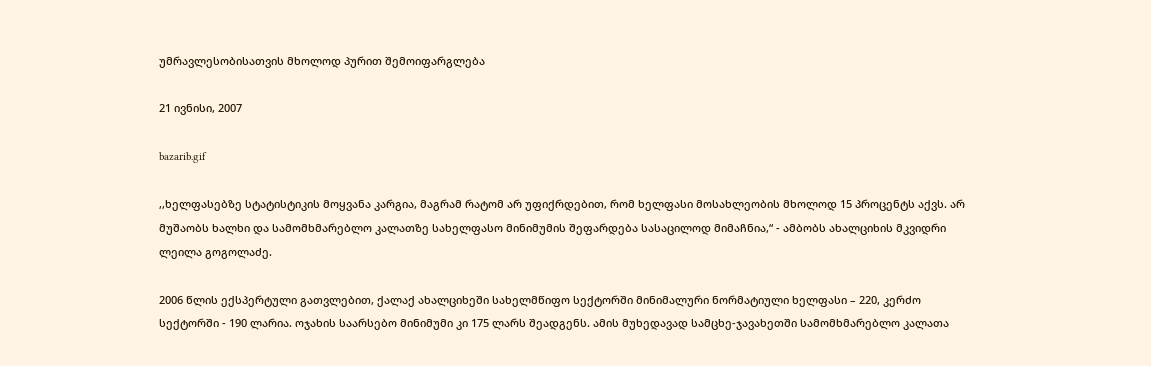უმრავლესობისათვის მხოლოდ პურით შემოიფარგლება

21 ივნისი, 2007

bazarib.gif

,,ხელფასებზე სტატისტიკის მოყვანა კარგია, მაგრამ რატომ არ უფიქრდებით, რომ ხელფასი მოსახლეობის მხოლოდ 15 პროცენტს აქვს. არ მუშაობს ხალხი და სამომხმარებლო კალათზე სახელფასო მინიმუმის შეფარდება სასაცილოდ მიმაჩნია,“ - ამბობს ახალციხის მკვიდრი ლეილა გოგოლაძე.

2006 წლის ექსპერტული გათვლებით, ქალაქ ახალციხეში სახელმწიფო სექტორში მინიმალური ნორმატიული ხელფასი – 220, კერძო სექტორში - 190 ლარია. ოჯახის საარსებო მინიმუმი კი 175 ლარს შეადგენს. ამის მუხედავად სამცხე-ჯავახეთში სამომხმარებლო კალათა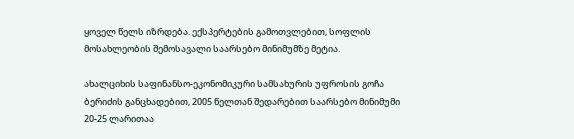ყოველ წელს იზრდება. ექსპერტების გამოთვლებით, სოფლის მოსახლეობის შემოსავალი საარსებო მინიმუმზე მეტია.

ახალციხის საფინანსო-ეკონომიკური სამსახურის უფროსის გოჩა ბერიძის განცხადებით, 2005 წელთან შედარებით საარსებო მინიმუმი 20-25 ლარითაა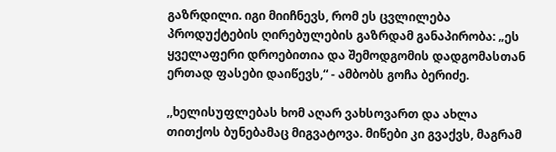გაზრდილი. იგი მიიჩნევს, რომ ეს ცვლილება პროდუქტების ღირებულების გაზრდამ განაპირობა: „ეს ყველაფერი დროებითია და შემოდგომის დადგომასთან ერთად ფასები დაიწევს,“ - ამბობს გოჩა ბერიძე.

,,ხელისუფლებას ხომ აღარ ვახსოვართ და ახლა თითქოს ბუნებამაც მიგვატოვა. მიწები კი გვაქვს, მაგრამ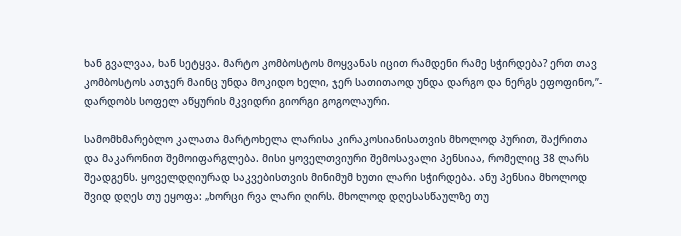ხან გვალვაა, ხან სეტყვა. მარტო კომბოსტოს მოყვანას იცით რამდენი რამე სჭირდება? ერთ თავ კომბოსტოს ათჯერ მაინც უნდა მოკიდო ხელი, ჯერ სათითაოდ უნდა დარგო და ნერგს ეფოფინო,”- დარდობს სოფელ აწყურის მკვიდრი გიორგი გოგოლაური.

სამომხმარებლო კალათა მარტოხელა ლარისა კირაკოსიანისათვის მხოლოდ პურით, შაქრითა და მაკარონით შემოიფარგლება. მისი ყოველთვიური შემოსავალი პენსიაა, რომელიც 38 ლარს შეადგენს. ყოველდღიურად საკვებისთვის მინიმუმ ხუთი ლარი სჭირდება. ანუ პენსია მხოლოდ შვიდ დღეს თუ ეყოფა: „ხორცი რვა ლარი ღირს. მხოლოდ დღესასწაულზე თუ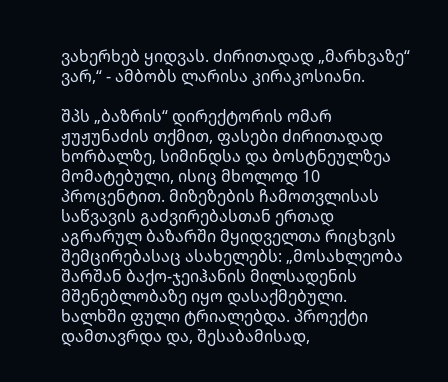ვახერხებ ყიდვას. ძირითადად „მარხვაზე“ ვარ,“ - ამბობს ლარისა კირაკოსიანი.

შპს „ბაზრის“ დირექტორის ომარ ჟუჟუნაძის თქმით, ფასები ძირითადად ხორბალზე, სიმინდსა და ბოსტნეულზეა მომატებული, ისიც მხოლოდ 10 პროცენტით. მიზეზების ჩამოთვლისას საწვავის გაძვირებასთან ერთად აგრარულ ბაზარში მყიდველთა რიცხვის შემცირებასაც ასახელებს: „მოსახლეობა შარშან ბაქო-ჯეიჰანის მილსადენის მშენებლობაზე იყო დასაქმებული. ხალხში ფული ტრიალებდა. პროექტი დამთავრდა და, შესაბამისად,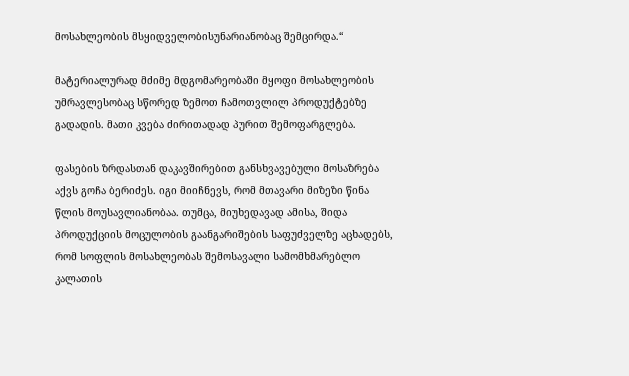მოსახლეობის მსყიდველობისუნარიანობაც შემცირდა.“

მატერიალურად მძიმე მდგომარეობაში მყოფი მოსახლეობის უმრავლესობაც სწორედ ზემოთ ჩამოთვლილ პროდუქტებზე გადადის. მათი კვება ძირითადად პურით შემოფარგლება.

ფასების ზრდასთან დაკავშირებით განსხვავებული მოსაზრება აქვს გოჩა ბერიძეს. იგი მიიჩნევს, რომ მთავარი მიზეზი წინა წლის მოუსავლიანობაა. თუმცა, მიუხედავად ამისა, შიდა პროდუქციის მოცულობის გაანგარიშების საფუძველზე აცხადებს, რომ სოფლის მოსახლეობას შემოსავალი სამომხმარებლო კალათის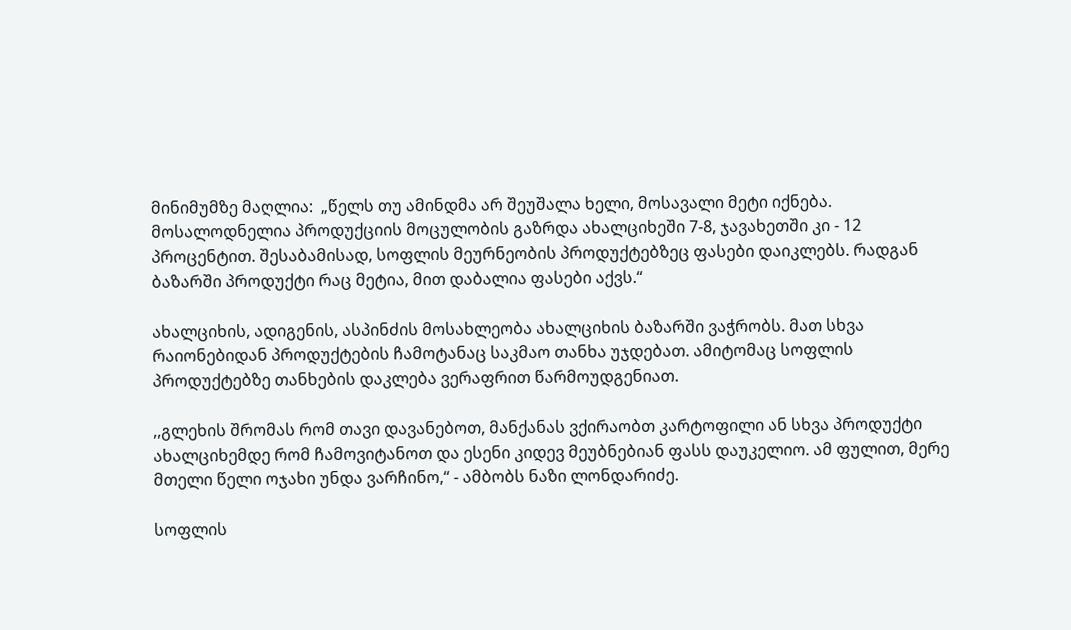მინიმუმზე მაღლია:  „წელს თუ ამინდმა არ შეუშალა ხელი, მოსავალი მეტი იქნება. მოსალოდნელია პროდუქციის მოცულობის გაზრდა ახალციხეში 7-8, ჯავახეთში კი - 12 პროცენტით. შესაბამისად, სოფლის მეურნეობის პროდუქტებზეც ფასები დაიკლებს. რადგან ბაზარში პროდუქტი რაც მეტია, მით დაბალია ფასები აქვს.“

ახალციხის, ადიგენის, ასპინძის მოსახლეობა ახალციხის ბაზარში ვაჭრობს. მათ სხვა რაიონებიდან პროდუქტების ჩამოტანაც საკმაო თანხა უჯდებათ. ამიტომაც სოფლის პროდუქტებზე თანხების დაკლება ვერაფრით წარმოუდგენიათ.

,,გლეხის შრომას რომ თავი დავანებოთ, მანქანას ვქირაობთ კარტოფილი ან სხვა პროდუქტი ახალციხემდე რომ ჩამოვიტანოთ და ესენი კიდევ მეუბნებიან ფასს დაუკელიო. ამ ფულით, მერე მთელი წელი ოჯახი უნდა ვარჩინო,“ - ამბობს ნაზი ლონდარიძე.

სოფლის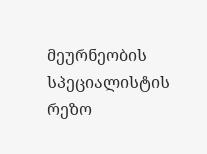მეურნეობის სპეციალისტის რეზო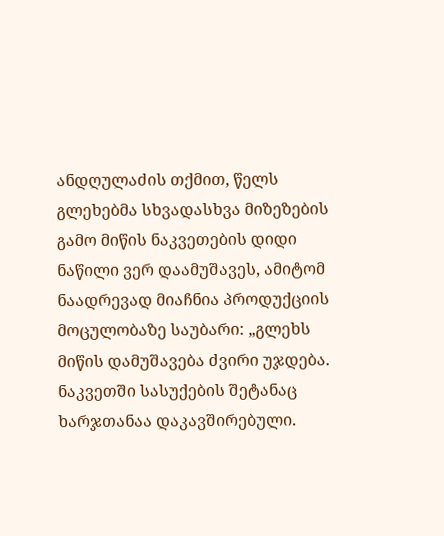ანდღულაძის თქმით, წელს გლეხებმა სხვადასხვა მიზეზების გამო მიწის ნაკვეთების დიდი ნაწილი ვერ დაამუშავეს, ამიტომ ნაადრევად მიაჩნია პროდუქციის მოცულობაზე საუბარი: „გლეხს მიწის დამუშავება ძვირი უჯდება. ნაკვეთში სასუქების შეტანაც ხარჯთანაა დაკავშირებული.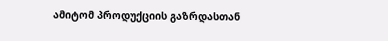ამიტომ პროდუქციის გაზრდასთან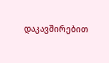დაკავშირებით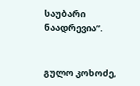საუბარი ნაადრევია”.


გულო კოხოძე,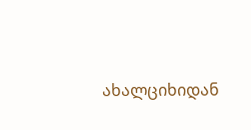ახალციხიდან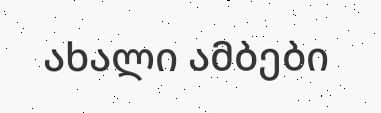ახალი ამბები